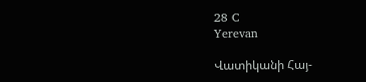28 C
Yerevan

Վատիկանի Հայ-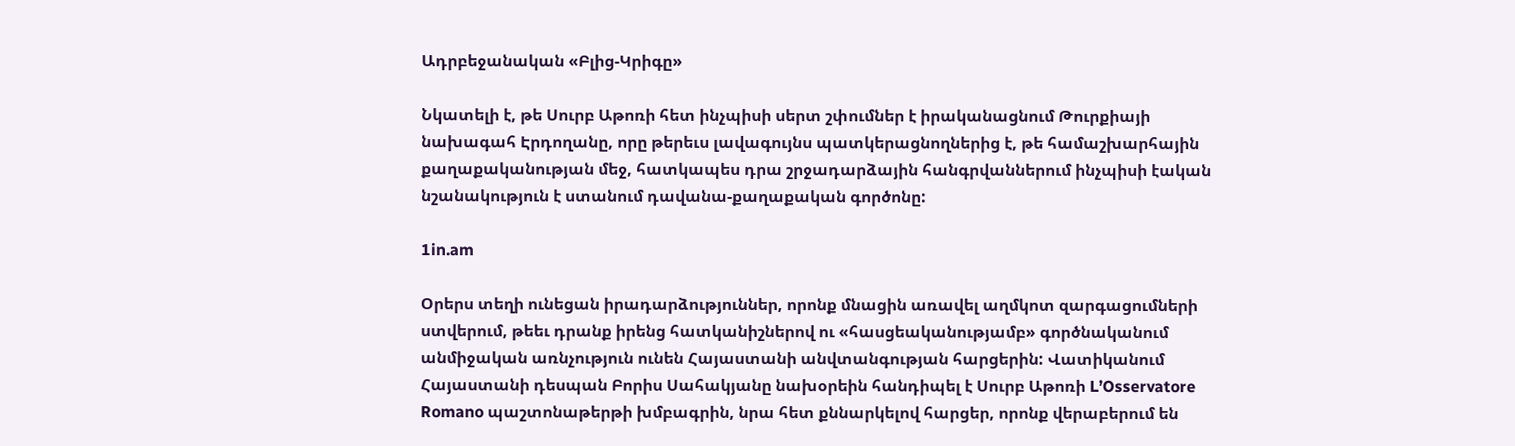Ադրբեջանական «Բլից-Կրիգը»

Նկատելի է, թե Սուրբ Աթոռի հետ ինչպիսի սերտ շփումներ է իրականացնում Թուրքիայի նախագահ Էրդողանը, որը թերեւս լավագույնս պատկերացնողներից է, թե համաշխարհային քաղաքականության մեջ, հատկապես դրա շրջադարձային հանգրվաններում ինչպիսի էական նշանակություն է ստանում դավանա-քաղաքական գործոնը:

1in.am

Օրերս տեղի ունեցան իրադարձություններ, որոնք մնացին առավել աղմկոտ զարգացումների ստվերում, թեեւ դրանք իրենց հատկանիշներով ու «հասցեականությամբ» գործնականում անմիջական առնչություն ունեն Հայաստանի անվտանգության հարցերին: Վատիկանում Հայաստանի դեսպան Բորիս Սահակյանը նախօրեին հանդիպել է Սուրբ Աթոռի L’Osservatore Romano պաշտոնաթերթի խմբագրին, նրա հետ քննարկելով հարցեր, որոնք վերաբերում են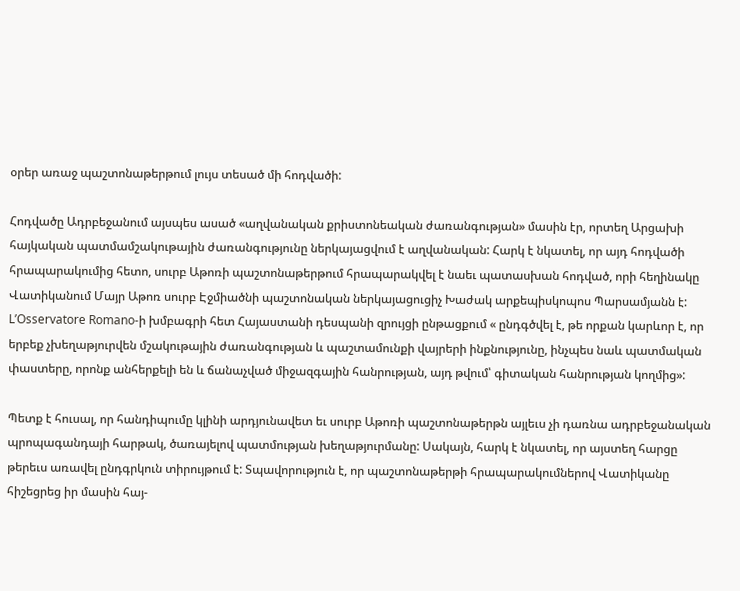օրեր առաջ պաշտոնաթերթում լույս տեսած մի հոդվածի:

Հոդվածը Ադրբեջանում այսպես ասած «աղվանական քրիստոնեական ժառանգության» մասին էր, որտեղ Արցախի հայկական պատմամշակութային ժառանգությունը ներկայացվում է աղվանական: Հարկ է նկատել, որ այդ հոդվածի հրապարակումից հետո, սուրբ Աթոռի պաշտոնաթերթում հրապարակվել է նաեւ պատասխան հոդված, որի հեղինակը Վատիկանում Մայր Աթոռ սուրբ Էջմիածնի պաշտոնական ներկայացուցիչ Խաժակ արքեպիսկոպոս Պարսամյանն է: L’Osservatore Romano‑ի խմբագրի հետ Հայաստանի դեսպանի զրույցի ընթացքում « ընդգծվել է, թե որքան կարևոր է, որ երբեք չխեղաթյուրվեն մշակութային ժառանգության և պաշտամունքի վայրերի ինքնությունը, ինչպես նաև պատմական փաստերը, որոնք անհերքելի են և ճանաչված միջազգային հանրության, այդ թվում՝ գիտական հանրության կողմից»:

Պետք է հուսալ, որ հանդիպումը կլինի արդյունավետ եւ սուրբ Աթոռի պաշտոնաթերթն այլեւս չի դառնա ադրբեջանական պրոպագանդայի հարթակ, ծառայելով պատմության խեղաթյուրմանը: Սակայն, հարկ է նկատել, որ այստեղ հարցը թերեւս առավել ընդգրկուն տիրույթում է: Տպավորություն է, որ պաշտոնաթերթի հրապարակումներով Վատիկանը հիշեցրեց իր մասին հայ-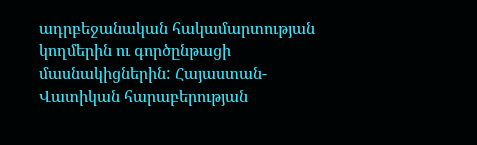ադրբեջանական հակամարտության կողմերին ու գործընթացի մասնակիցներին: Հայաստան-Վատիկան հարաբերության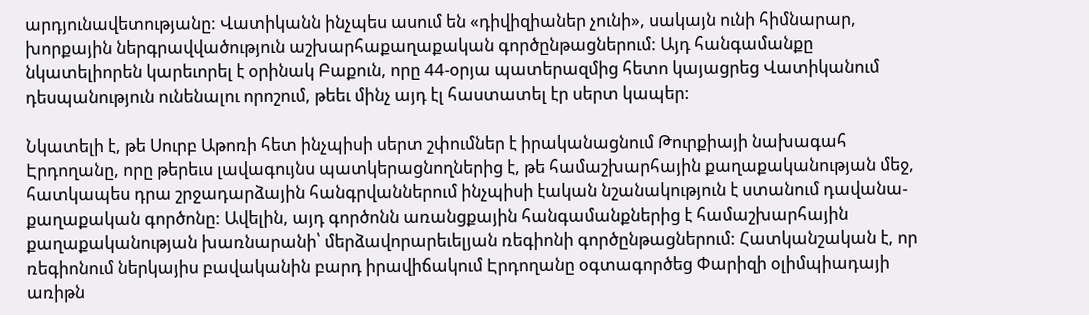արդյունավետությանը: Վատիկանն ինչպես ասում են «դիվիզիաներ չունի», սակայն ունի հիմնարար, խորքային ներգրավվածություն աշխարհաքաղաքական գործընթացներում: Այդ հանգամանքը նկատելիորեն կարեւորել է օրինակ Բաքուն, որը 44-օրյա պատերազմից հետո կայացրեց Վատիկանում դեսպանություն ունենալու որոշում, թեեւ մինչ այդ էլ հաստատել էր սերտ կապեր:

Նկատելի է, թե Սուրբ Աթոռի հետ ինչպիսի սերտ շփումներ է իրականացնում Թուրքիայի նախագահ Էրդողանը, որը թերեւս լավագույնս պատկերացնողներից է, թե համաշխարհային քաղաքականության մեջ, հատկապես դրա շրջադարձային հանգրվաններում ինչպիսի էական նշանակություն է ստանում դավանա-քաղաքական գործոնը: Ավելին, այդ գործոնն առանցքային հանգամանքներից է համաշխարհային քաղաքականության խառնարանի՝ մերձավորարեւելյան ռեգիոնի գործընթացներում: Հատկանշական է, որ ռեգիոնում ներկայիս բավականին բարդ իրավիճակում Էրդողանը օգտագործեց Փարիզի օլիմպիադայի առիթն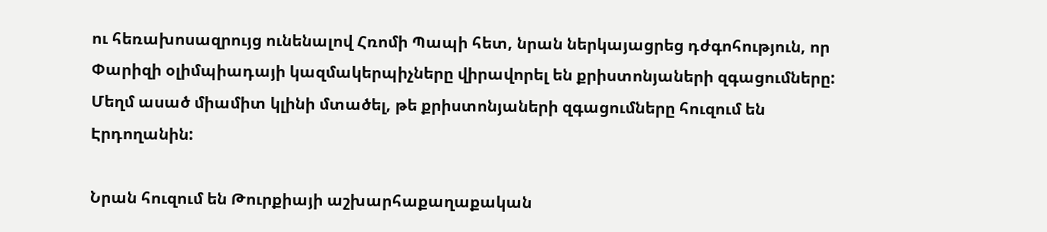ու հեռախոսազրույց ունենալով Հռոմի Պապի հետ, նրան ներկայացրեց դժգոհություն, որ Փարիզի օլիմպիադայի կազմակերպիչները վիրավորել են քրիստոնյաների զգացումները: Մեղմ ասած միամիտ կլինի մտածել, թե քրիստոնյաների զգացումները հուզում են Էրդողանին:

Նրան հուզում են Թուրքիայի աշխարհաքաղաքական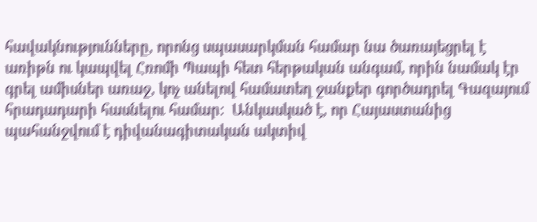հավակնությունները, որոնց սպասարկման համար նա ծառայեցրել է առիթն ու կապվել Հռոմի Պապի հետ հերթական անգամ, որին նամակ էր գրել ամիսներ առաջ, կոչ անելով համատեղ ջանքեր գործադրել Գազայում հրադադարի հասնելու համար:  Անկասկած է, որ Հայաստանից պահանջվում է դիվանագիտական ակտիվ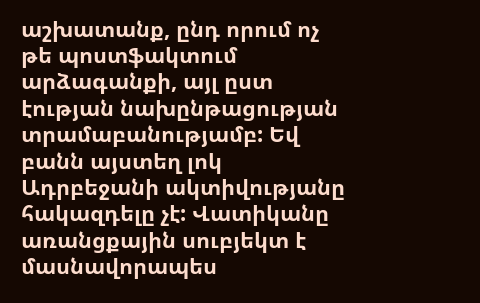աշխատանք, ընդ որում ոչ թե պոստֆակտում արձագանքի, այլ ըստ էության նախընթացության տրամաբանությամբ: Եվ բանն այստեղ լոկ Ադրբեջանի ակտիվությանը հակազդելը չէ: Վատիկանը առանցքային սուբյեկտ է մասնավորապես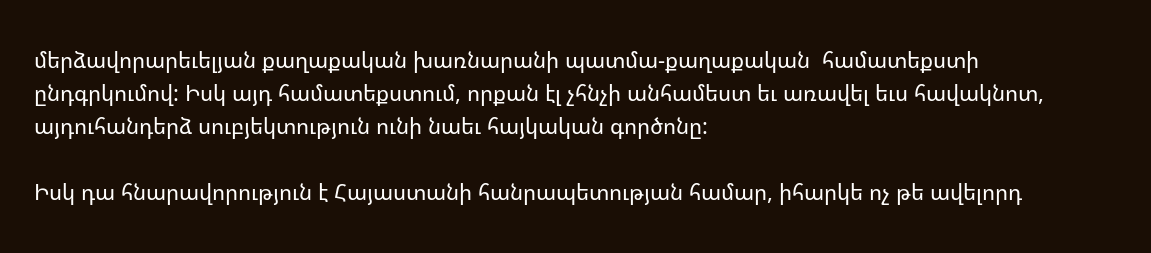մերձավորարեւելյան քաղաքական խառնարանի պատմա-քաղաքական  համատեքստի ընդգրկումով: Իսկ այդ համատեքստում, որքան էլ չհնչի անհամեստ եւ առավել եւս հավակնոտ, այդուհանդերձ սուբյեկտություն ունի նաեւ հայկական գործոնը:

Իսկ դա հնարավորություն է Հայաստանի հանրապետության համար, իհարկե ոչ թե ավելորդ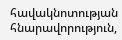հավակնոտության հնարավորություն,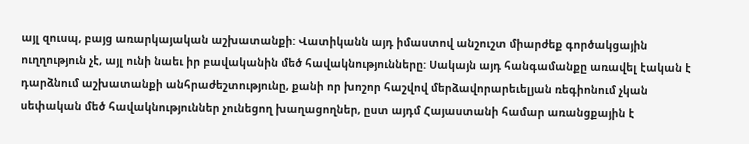այլ զուսպ, բայց առարկայական աշխատանքի: Վատիկանն այդ իմաստով անշուշտ միարժեք գործակցային ուղղություն չէ, այլ ունի նաեւ իր բավականին մեծ հավակնությունները: Սակայն այդ հանգամանքը առավել էական է դարձնում աշխատանքի անհրաժեշտությունը, քանի որ խոշոր հաշվով մերձավորարեւելյան ռեգիոնում չկան սեփական մեծ հավակնություններ չունեցող խաղացողներ, ըստ այդմ Հայաստանի համար առանցքային է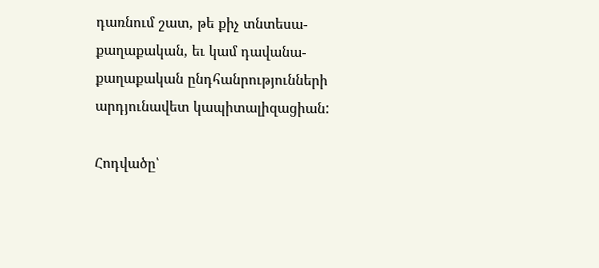դառնում շատ, թե քիչ տնտեսա-քաղաքական, եւ կամ դավանա-քաղաքական ընդհանրությունների արդյունավետ կապիտալիզացիան:

Հոդվածը՝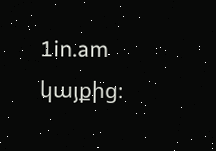1in.am կայքից։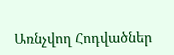Առնչվող Հոդվածներ